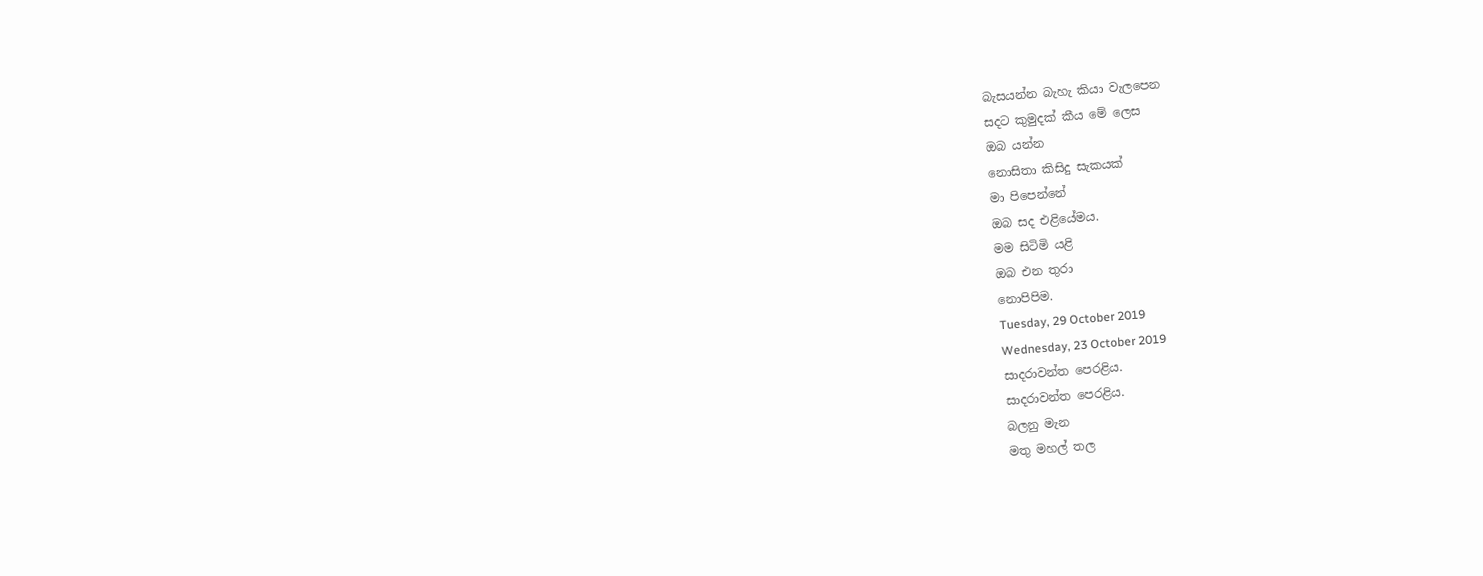බැසයන්න බැහැ කියා වැලපෙන
සදට කුමුදක් කීය මේ ලෙස
ඔබ යන්න
නොසිතා කිසිදු සැකයක්
මා පිපෙන්නේ
ඔබ සද එළියේමය.
මම සිටිමි යළි
ඔබ එන තුරා
නොපිපිම.
Tuesday, 29 October 2019
Wednesday, 23 October 2019
සාදරාවන්ත පෙරළිය.
සාදරාවන්ත පෙරළිය.
බලනු මැන
මතු මහල් තල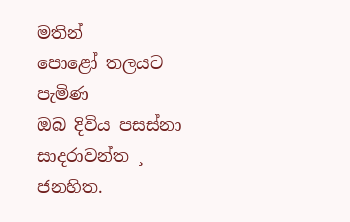මතින්
පොළෝ තලයට පැමිණ
ඔබ දිවිය පසස්නා
සාදරාවන්ත ¸ ජනහිත.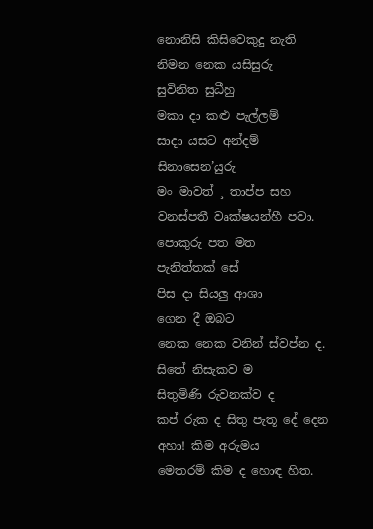නොනිසි කිසිවෙකුදු නැති
නිමන නෙක යසිසුරු
සුවිනිත සුධීහු
මකා දා කළු පැල්ලම්
සාදා යසට අන්දම්
සිනාසෙන’යුරු
මං මාවත් ¸ තාප්ප සහ
වනස්පතී වෘක්ෂයන්හී පවා.
පොකුරු පත මත
පැනිත්තක් සේ
පිස දා සියලු ආශා
ගෙන දී ඔබට
නෙක නෙක වනින් ස්වප්න ද.
සිතේ නිසැකව ම
සිතුමිණි රුවනක්ව ද
කප් රුක ද සිතු පැතූ දේ දෙන
අහා! කිම අරුමය
මෙතරම් කිම ද හොඳ හිත.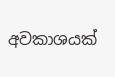අවකාශයක්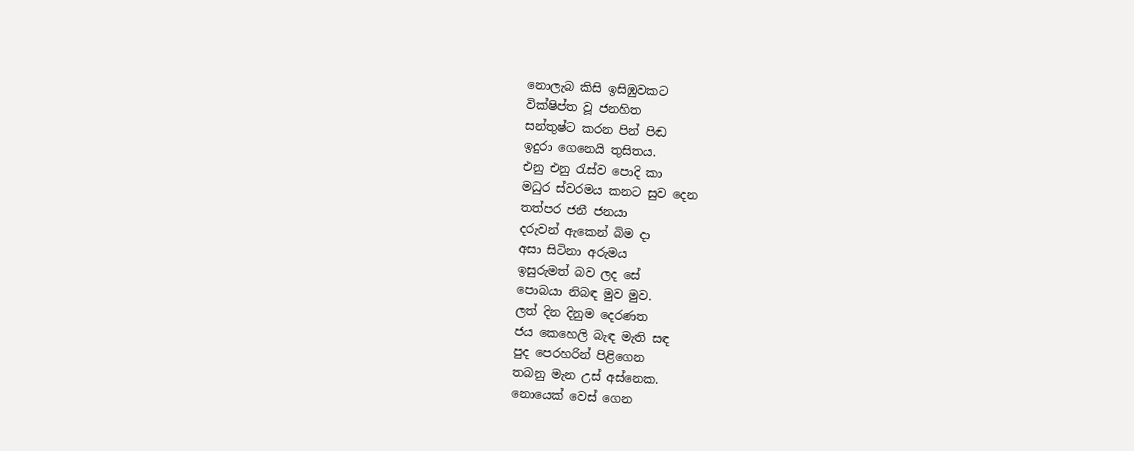නොලැබ කිසි ඉසිඹුවකට
වික්ෂිප්ත වූ ජනහිත
සන්තුෂ්ට කරන පින් පිඬ
ඉදුරා ගෙනෙයි තුසිතය.
එනු එනු රැස්ව පොදි කා
මධුර ස්වරමය කනට සුව දෙන
තත්පර ජනී ජනයා
දරුවන් ඇකෙන් බිම දා
අසා සිටිනා අරුමය
ඉසුරුමත් බව ලද සේ
පොබයා නිබඳ මුව මුව.
ලත් දින දිනුම දෙරණත
ජය කෙහෙලි බැඳ මැති සඳ
පුද පෙරහරින් පිළිගෙන
තබනු මැන උස් අස්නෙක.
නොයෙක් වෙස් ගෙන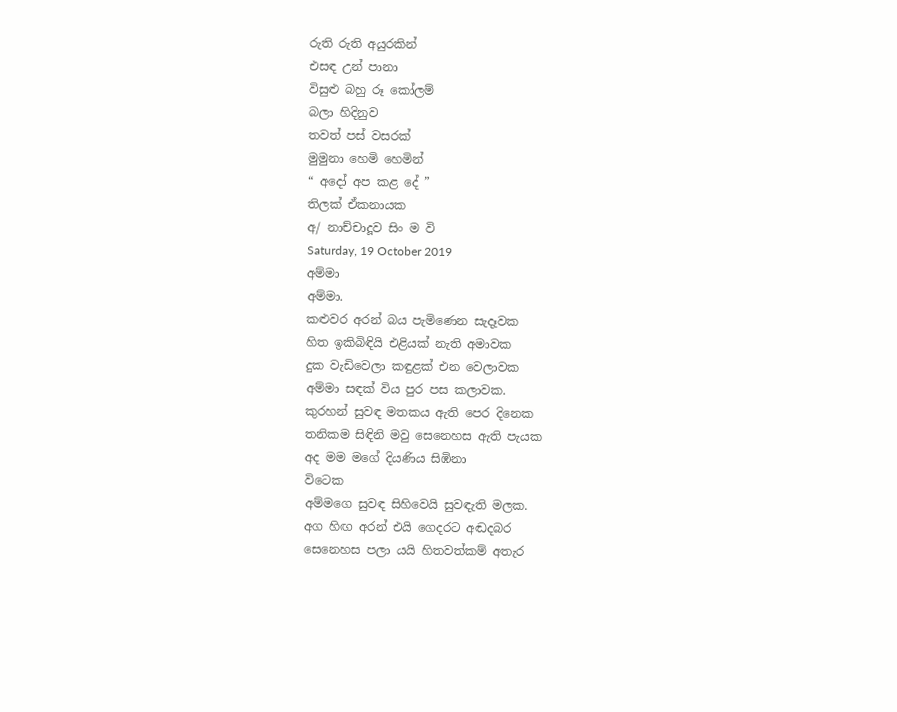රුති රුති අයුරකින්
එසඳ උන් පානා
විසුළු බහු රූ කෝලම්
බලා හිදිනුව
තවත් පස් වසරක්
මුමුනා හෙමි හෙමින්
“ අදෝ අප කළ දේ ”
තිලක් ඒකනායක
අ/ නාච්චාදූව සිං ම වි
Saturday, 19 October 2019
අම්මා
අම්මා.
කළුවර අරන් බය පැමිණෙන සැදෑවක
හිත ඉකිබිඳියි එළියක් නැති අමාවක
දුක වැඩිවෙලා කඳුළක් එන වෙලාවක
අම්මා සඳක් විය පුර පස කලාවක.
කුරහන් සුවඳ මතකය ඇති පෙර දිනෙක
තනිකම සිඳිනි මවු සෙනෙහස ඇති පැයක
අද මම මගේ දියණිය සිඹිනා
විටෙක
අම්මගෙ සුවඳ සිහිවෙයි සුවඳැති මලක.
අග හිඟ අරන් එයි ගෙදරට අඬදබර
සෙනෙහස පලා යයි හිතවත්කම් අතැර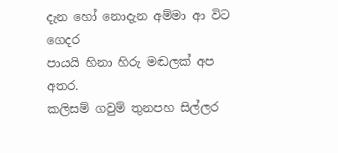දැන හෝ නොදැන අම්මා ආ විට ගෙදර
පායයි හිනා හිරු මඬලක් අප
අතර.
කලිසම් ගවුම් තුනපහ සිල්ලර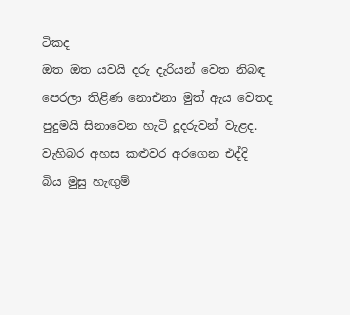ටිකද
ඔත ඔත යවයි දරු දැරියන් වෙත නිබඳ
පෙරලා තිළිණ නොඑනා මුත් ඇය වෙතද
පුදුමයි සිනාවෙන හැටි දූදරුවන් වැළද.
වැහිබර අහස කළුවර අරගෙන එද්දි
බිය මුසු හැඟුම්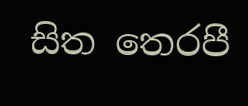සිත තෙරපී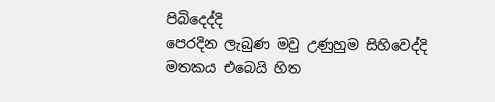පිබිදෙද්දි
පෙරදින ලැබුණ මවු උණුහුම සිහිවෙද්දි
මතකය එබෙයි හිත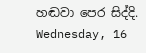හඬවා පෙර සිද්දි.
Wednesday, 16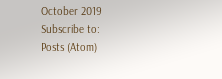October 2019
Subscribe to:
Posts (Atom)